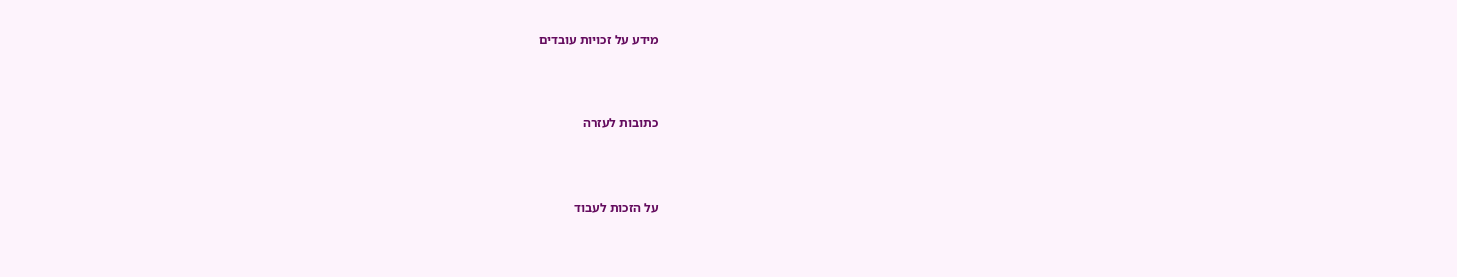מידע על זכויות עובדים




כתובות לעזרה




על הזכות לעבוד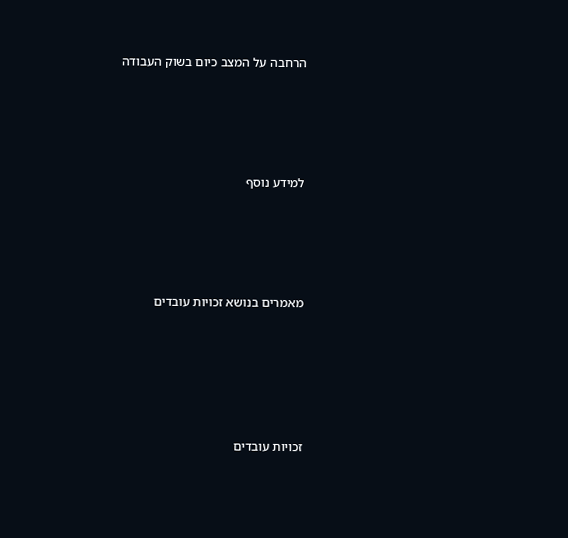הרחבה על המצב כיום בשוק העבודה




למידע נוסף




מאמרים בנושא זכויות עובדים





זכויות עובדים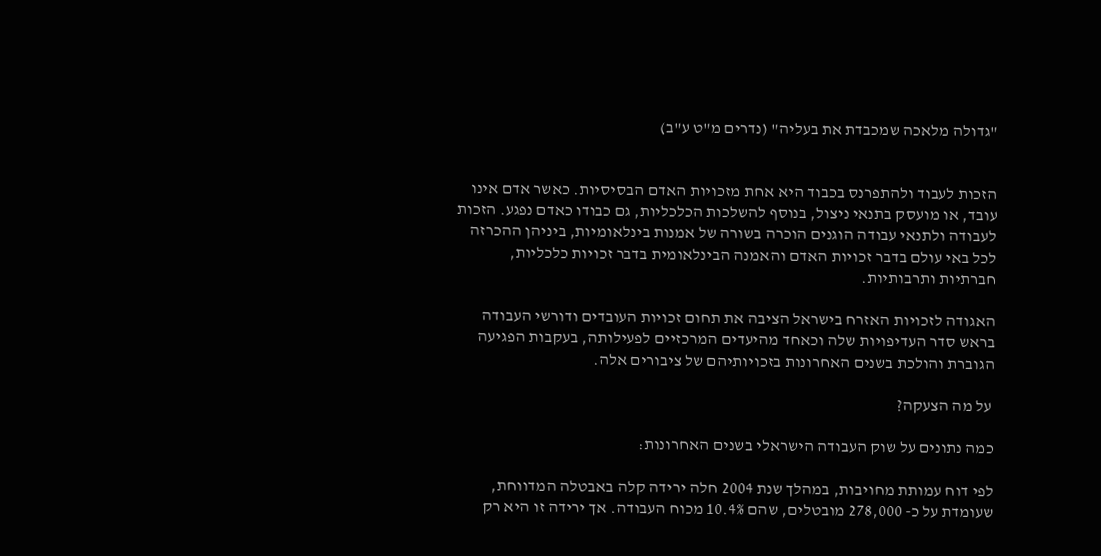"גדולה מלאכה שמכבדת את בעליה" (נדרים מ"ט ע"ב)


הזכות לעבוד ולהתפרנס בכבוד היא אחת מזכויות האדם הבסיסיות. כאשר אדם אינו עובד, או מועסק בתנאי ניצול, בנוסף להשלכות הכלכליות, גם כבודו כאדם נפגע. הזכות לעבודה ולתנאי עבודה הוגנים הוכרה בשורה של אמנות בינלאומיות, ביניהן ההכרזה לכל באי עולם בדבר זכויות האדם והאמנה הבינלאומית בדבר זכויות כלכליות, חברתיות ותרבותיות.

האגודה לזכויות האזרח בישראל הציבה את תחום זכויות העובדים ודורשי העבודה בראש סדר העדיפויות שלה וכאחד מהיעדים המרכזיים לפעילותה, בעקבות הפגיעה הגוברת והולכת בשנים האחרונות בזכויותיהם של ציבורים אלה.

 על מה הצעקה?

כמה נתונים על שוק העבודה הישראלי בשנים האחרונות:

לפי דוח עמותת מחויבות, במהלך שנת 2004 חלה ירידה קלה באבטלה המדווחת, שעומדת על כ- 278,000 מובטלים, שהם 10.4% מכוח העבודה. אך ירידה זו היא רק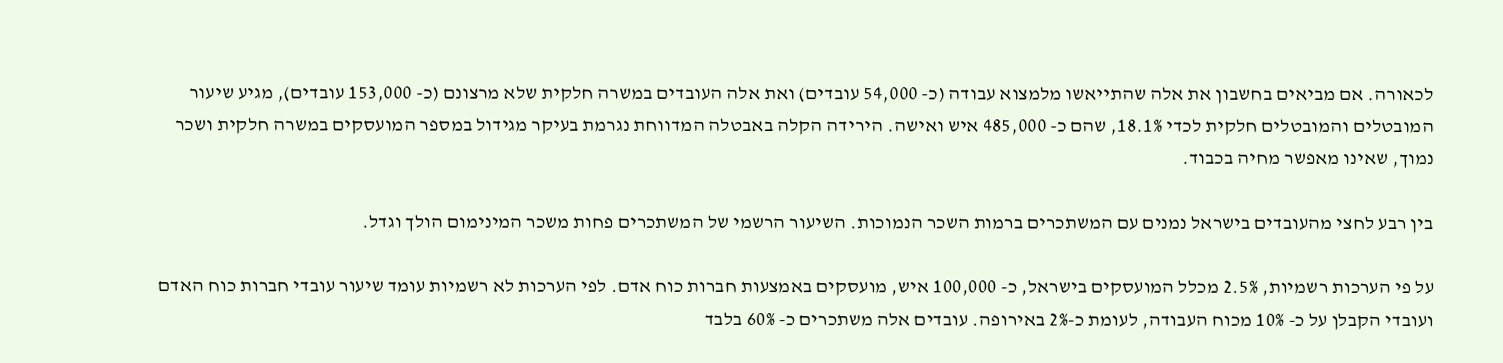לכאורה. אם מביאים בחשבון את אלה שהתייאשו מלמצוא עבודה (כ- 54,000 עובדים) ואת אלה העובדים במשרה חלקית שלא מרצונם (כ- 153,000 עובדים), מגיע שיעור המובטלים והמובטלים חלקית לכדי 18.1%, שהם כ- 485,000 איש ואישה. הירידה הקלה באבטלה המדווחת נגרמת בעיקר מגידול במספר המועסקים במשרה חלקית ושכר נמוך, שאינו מאפשר מחיה בכבוד.

בין רבע לחצי מהעובדים בישראל נמנים עם המשתכרים ברמות השכר הנמוכות. השיעור הרשמי של המשתכרים פחות משכר המינימום הולך וגדל.

על פי הערכות רשמיות, 2.5% מכלל המועסקים בישראל, כ- 100,000 איש, מועסקים באמצעות חברות כוח אדם. לפי הערכות לא רשמיות עומד שיעור עובדי חברות כוח האדם ועובדי הקבלן על כ- 10% מכוח העבודה, לעומת כ-2% באירופה. עובדים אלה משתכרים כ- 60% בלבד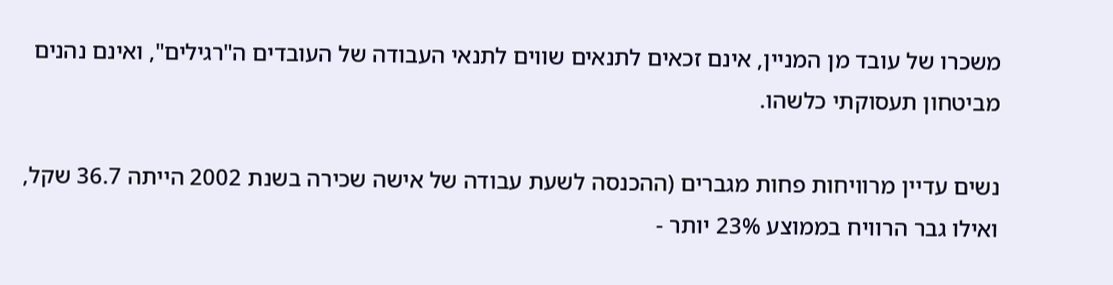משכרו של עובד מן המניין, אינם זכאים לתנאים שווים לתנאי העבודה של העובדים ה"רגילים", ואינם נהנים מביטחון תעסוקתי כלשהו.

נשים עדיין מרוויחות פחות מגברים (ההכנסה לשעת עבודה של אישה שכירה בשנת 2002 הייתה 36.7 שקל, ואילו גבר הרוויח בממוצע 23% יותר -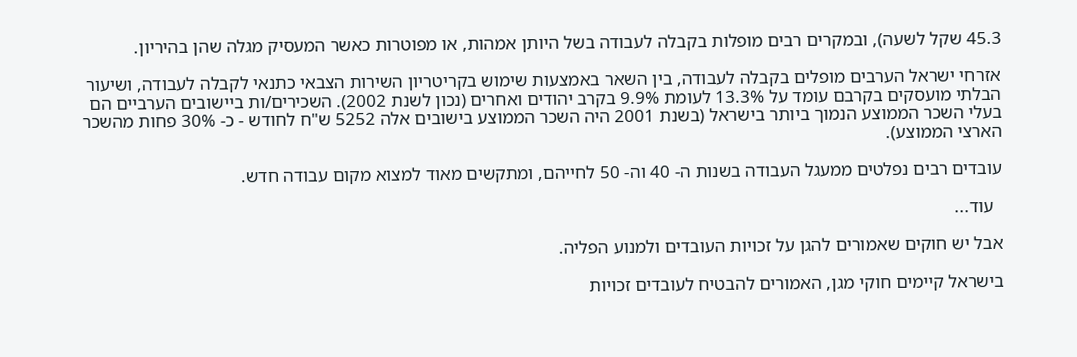45.3 שקל לשעה), ובמקרים רבים מופלות בקבלה לעבודה בשל היותן אמהות, או מפוטרות כאשר המעסיק מגלה שהן בהיריון.

אזרחי ישראל הערבים מופלים בקבלה לעבודה, בין השאר באמצעות שימוש בקריטריון השירות הצבאי כתנאי לקבלה לעבודה, ושיעור הבלתי מועסקים בקרבם עומד על 13.3% לעומת 9.9% בקרב יהודים ואחרים (נכון לשנת 2002). השכירים/ות ביישובים הערביים הם בעלי השכר הממוצע הנמוך ביותר בישראל (בשנת 2001 היה השכר הממוצע בישובים אלה 5252 ש"ח לחודש - כ- 30% פחות מהשכר הארצי הממוצע).

עובדים רבים נפלטים ממעגל העבודה בשנות ה- 40 וה- 50 לחייהם, ומתקשים מאוד למצוא מקום עבודה חדש.

  עוד...

אבל יש חוקים שאמורים להגן על זכויות העובדים ולמנוע הפליה.

בישראל קיימים חוקי מגן, האמורים להבטיח לעובדים זכויות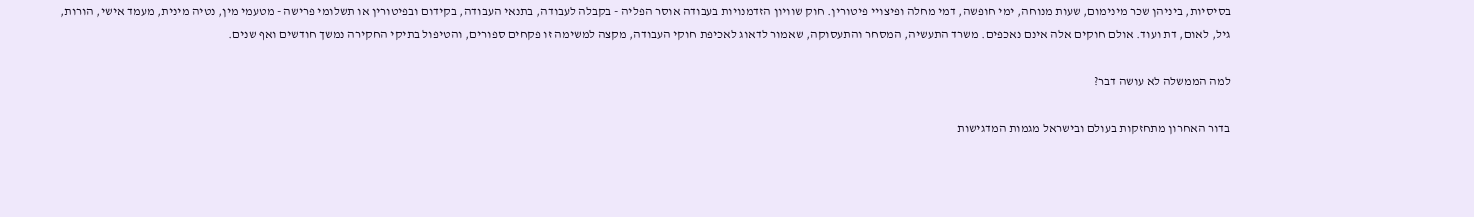בסיסיות, ביניהן שכר מינימום, שעות מנוחה, ימי חופשה, דמי מחלה ופיצויי פיטורין. חוק שוויון הזדמנויות בעבודה אוסר הפליה - בקבלה לעבודה, בתנאי העבודה, בקידום ובפיטורין או תשלומי פרישה - מטעמי מין, נטיה מינית, מעמד אישי, הורות, גיל, לאום, דת ועוד. אולם חוקים אלה אינם נאכפים. משרד התעשיה, המסחר והתעסוקה, שאמור לדאוג לאכיפת חוקי העבודה, מקצה למשימה זו פקחים ספורים, והטיפול בתיקי החקירה נמשך חודשים ואף שנים.

למה הממשלה לא עושה דבר?

בדור האחרון מתחזקות בעולם ובישראל מגמות המדגישות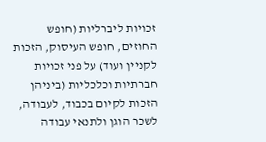זכויות ליברליות (חופש החוזים, חופש העיסוק, הזכות לקניין ועוד) על פני זכויות חברתיות וכלכליות (ביניהן הזכות לקיום בכבוד, לעבודה, לשכר הוגן ולתנאי עבודה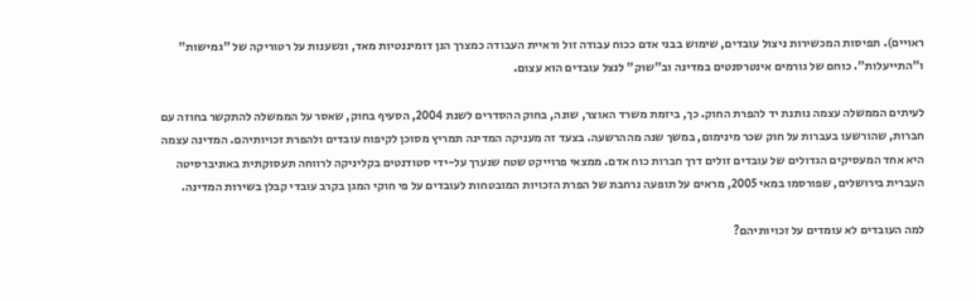ראויים). תפיסות המכשירות ניצול עובדים, שימוש בבני אדם ככוח עבודה זול וראיית העבודה כמצרך הנן דומיננטיות מאד, ונשענות על רטוריקה של "גמישות" ו"התייעלות". כוחם של גורמים אינטרסנטים במדינה וב"שוק" לנצל עובדים הוא עצום.

לעיתים הממשלה עצמה נותנת יד להפרת החוק. כך, ביזמת משרד האוצר, שונה, בחוק ההסדרים לשנת 2004, הסעיף בחוק, שאסר על הממשלה להתקשר בחוזה עם חברות, שהורשעו בעברות על חוק שכר מינימום, במשך שנה מההרשעה. בצעד זה מעניקה המדינה תמריץ מסוכן לקיפוח עובדים ולהפרת זכויותיהם. המדינה עצמה היא אחד המעסיקים הגדולים של עובדים זולים דרך חברות כוח אדם. ממצאי פרוייקט שטח שנערך על-ידי סטודנטים בקליניקה לרווחה תעסוקתית באוניברסיטה העברית בירושלים, שפורסמו במאי 2005, מראים על תופעה נרחבת של הפרת הזכויות המובטחות לעובדים על פי חוקי המגן בקרב עובדי קבלן בשירות המדינה.

למה העובדים לא עומדים על זכויותיהם?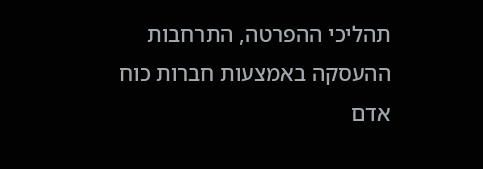תהליכי ההפרטה, התרחבות ההעסקה באמצעות חברות כוח אדם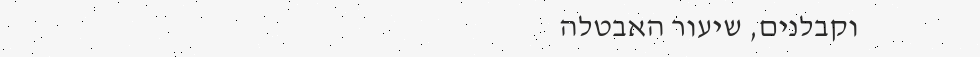וקבלנים, שיעור האבטלה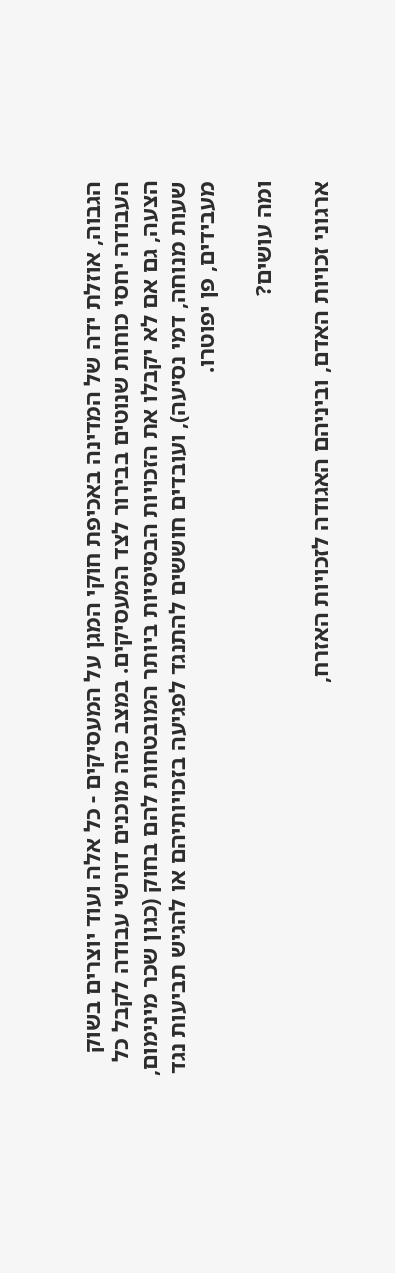הגבוה, אוזלת ידה של המדינה באכיפת חוקי המגן על המעסיקים - כל אלה ועוד יוצרים בשוק העבודה יחסי כוחות שנוטים בבירור לצד המעסיקים. במצב כזה מוכנים דורשי עבודה לקבל כל הצעה, גם אם לא יקבלו את הזכויות הבסיסיות ביותר המובטחות להם בחוק (כגון שכר מינימום, שעות מנוחה, דמי נסיעה), ועובדים חוששים להתנגד לפגיעה בזכויותיהם או להגיש תביעות נגד מעבידים, פן יפוטרו.

ומה עושים?

ארגוני זכויות האדם, וביניהם האגודה לזכויות האזרח,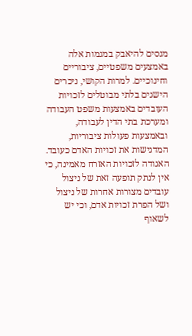מנסים להיאבק במגמות אלה באמצעים משפטיים, ציבוריים וחינוכיים. למרות הקושי, ניכרים הישגים בלתי מבוטלים לזכויות העובדים באמצעות משפט העבודה ומערכת בתי הדין לעבודה, ובאמצעות פעולות ציבוריות, המדגישות את זכויות האדם כעובד. האגודה לזכויות האזרח מאמינה, כי אין לנתק תופעה זאת של ניצול עובדים מצורות אחרות של ניצול ושל הפרת זכויות אדם, וכי יש לשאוף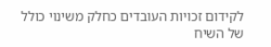לקידום זכויות העובדים כחלק משינוי כולל של השיח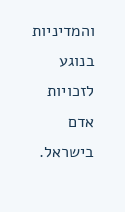והמדיניות בנוגע לזכויות אדם בישראל.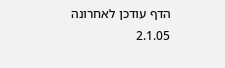הדף עודכן לאחרונה 2.1.05